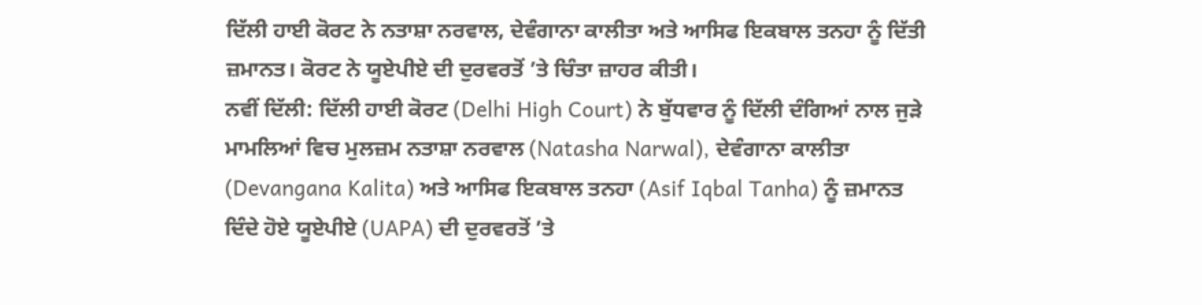ਦਿੱਲੀ ਹਾਈ ਕੋਰਟ ਨੇ ਨਤਾਸ਼ਾ ਨਰਵਾਲ, ਦੇਵੰਗਾਨਾ ਕਾਲੀਤਾ ਅਤੇ ਆਸਿਫ ਇਕਬਾਲ ਤਨਹਾ ਨੂੰ ਦਿੱਤੀ ਜ਼ਮਾਨਤ। ਕੋਰਟ ਨੇ ਯੂਏਪੀਏ ਦੀ ਦੁਰਵਰਤੋਂ ’ਤੇ ਚਿੰਤਾ ਜ਼ਾਹਰ ਕੀਤੀ।
ਨਵੀਂ ਦਿੱਲੀ: ਦਿੱਲੀ ਹਾਈ ਕੋਰਟ (Delhi High Court) ਨੇ ਬੁੱਧਵਾਰ ਨੂੰ ਦਿੱਲੀ ਦੰਗਿਆਂ ਨਾਲ ਜੁੜੇ ਮਾਮਲਿਆਂ ਵਿਚ ਮੁਲਜ਼ਮ ਨਤਾਸ਼ਾ ਨਰਵਾਲ (Natasha Narwal), ਦੇਵੰਗਾਨਾ ਕਾਲੀਤਾ (Devangana Kalita) ਅਤੇ ਆਸਿਫ ਇਕਬਾਲ ਤਨਹਾ (Asif Iqbal Tanha) ਨੂੰ ਜ਼ਮਾਨਤ ਦਿੰਦੇ ਹੋਏ ਯੂਏਪੀਏ (UAPA) ਦੀ ਦੁਰਵਰਤੋਂ ’ਤੇ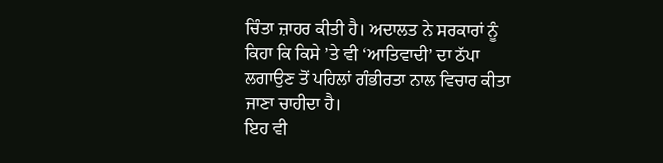ਚਿੰਤਾ ਜ਼ਾਹਰ ਕੀਤੀ ਹੈ। ਅਦਾਲਤ ਨੇ ਸਰਕਾਰਾਂ ਨੂੰ ਕਿਹਾ ਕਿ ਕਿਸੇ ’ਤੇ ਵੀ ‘ਆਤਿਵਾਦੀ’ ਦਾ ਠੱਪਾ ਲਗਾਉਣ ਤੋਂ ਪਹਿਲਾਂ ਗੰਭੀਰਤਾ ਨਾਲ ਵਿਚਾਰ ਕੀਤਾ ਜਾਣਾ ਚਾਹੀਦਾ ਹੈ।
ਇਹ ਵੀ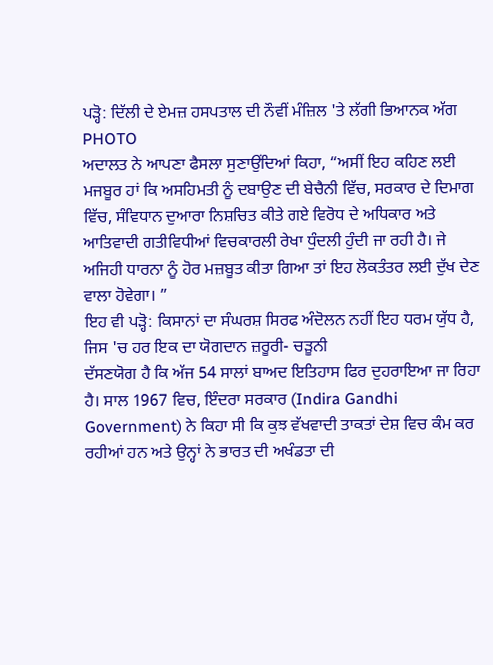ਪੜ੍ਹੋ: ਦਿੱਲੀ ਦੇ ਏਮਜ਼ ਹਸਪਤਾਲ ਦੀ ਨੌਵੀਂ ਮੰਜ਼ਿਲ 'ਤੇ ਲੱਗੀ ਭਿਆਨਕ ਅੱਗ
PHOTO
ਅਦਾਲਤ ਨੇ ਆਪਣਾ ਫੈਸਲਾ ਸੁਣਾਉਂਦਿਆਂ ਕਿਹਾ, “ਅਸੀਂ ਇਹ ਕਹਿਣ ਲਈ ਮਜਬੂਰ ਹਾਂ ਕਿ ਅਸਹਿਮਤੀ ਨੂੰ ਦਬਾਉਣ ਦੀ ਬੇਚੈਨੀ ਵਿੱਚ, ਸਰਕਾਰ ਦੇ ਦਿਮਾਗ ਵਿੱਚ, ਸੰਵਿਧਾਨ ਦੁਆਰਾ ਨਿਸ਼ਚਿਤ ਕੀਤੇ ਗਏ ਵਿਰੋਧ ਦੇ ਅਧਿਕਾਰ ਅਤੇ ਆਤਿਵਾਦੀ ਗਤੀਵਿਧੀਆਂ ਵਿਚਕਾਰਲੀ ਰੇਖਾ ਧੁੰਦਲੀ ਹੁੰਦੀ ਜਾ ਰਹੀ ਹੈ। ਜੇ ਅਜਿਹੀ ਧਾਰਨਾ ਨੂੰ ਹੋਰ ਮਜ਼ਬੂਤ ਕੀਤਾ ਗਿਆ ਤਾਂ ਇਹ ਲੋਕਤੰਤਰ ਲਈ ਦੁੱਖ ਦੇਣ ਵਾਲਾ ਹੋਵੇਗਾ। ”
ਇਹ ਵੀ ਪੜ੍ਹੋ: ਕਿਸਾਨਾਂ ਦਾ ਸੰਘਰਸ਼ ਸਿਰਫ ਅੰਦੋਲਨ ਨਹੀਂ ਇਹ ਧਰਮ ਯੁੱਧ ਹੈ, ਜਿਸ 'ਚ ਹਰ ਇਕ ਦਾ ਯੋਗਦਾਨ ਜ਼ਰੂਰੀ- ਚੜੂਨੀ
ਦੱਸਣਯੋਗ ਹੈ ਕਿ ਅੱਜ 54 ਸਾਲਾਂ ਬਾਅਦ ਇਤਿਹਾਸ ਫਿਰ ਦੁਹਰਾਇਆ ਜਾ ਰਿਹਾ ਹੈ। ਸਾਲ 1967 ਵਿਚ, ਇੰਦਰਾ ਸਰਕਾਰ (Indira Gandhi Government) ਨੇ ਕਿਹਾ ਸੀ ਕਿ ਕੁਝ ਵੱਖਵਾਦੀ ਤਾਕਤਾਂ ਦੇਸ਼ ਵਿਚ ਕੰਮ ਕਰ ਰਹੀਆਂ ਹਨ ਅਤੇ ਉਨ੍ਹਾਂ ਨੇ ਭਾਰਤ ਦੀ ਅਖੰਡਤਾ ਦੀ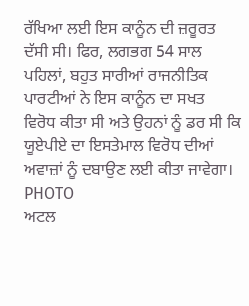ਰੱਖਿਆ ਲਈ ਇਸ ਕਾਨੂੰਨ ਦੀ ਜ਼ਰੂਰਤ ਦੱਸੀ ਸੀ। ਫਿਰ, ਲਗਭਗ 54 ਸਾਲ ਪਹਿਲਾਂ, ਬਹੁਤ ਸਾਰੀਆਂ ਰਾਜਨੀਤਿਕ ਪਾਰਟੀਆਂ ਨੇ ਇਸ ਕਾਨੂੰਨ ਦਾ ਸਖਤ ਵਿਰੋਧ ਕੀਤਾ ਸੀ ਅਤੇ ਉਹਨਾਂ ਨੂੰ ਡਰ ਸੀ ਕਿ ਯੂਏਪੀਏ ਦਾ ਇਸਤੇਮਾਲ ਵਿਰੋਧ ਦੀਆਂ ਅਵਾਜ਼ਾਂ ਨੂੰ ਦਬਾਉਣ ਲਈ ਕੀਤਾ ਜਾਵੇਗਾ।
PHOTO
ਅਟਲ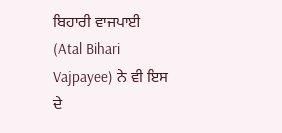ਬਿਹਾਰੀ ਵਾਜਪਾਈ (Atal Bihari Vajpayee) ਨੇ ਵੀ ਇਸ ਦੇ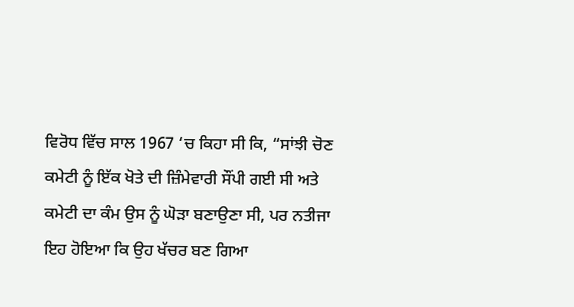ਵਿਰੋਧ ਵਿੱਚ ਸਾਲ 1967 ‘ਚ ਕਿਹਾ ਸੀ ਕਿ, “ਸਾਂਝੀ ਚੋਣ ਕਮੇਟੀ ਨੂੰ ਇੱਕ ਖੋਤੇ ਦੀ ਜ਼ਿੰਮੇਵਾਰੀ ਸੌਂਪੀ ਗਈ ਸੀ ਅਤੇ ਕਮੇਟੀ ਦਾ ਕੰਮ ਉਸ ਨੂੰ ਘੋੜਾ ਬਣਾਉਣਾ ਸੀ, ਪਰ ਨਤੀਜਾ ਇਹ ਹੋਇਆ ਕਿ ਉਹ ਖੱਚਰ ਬਣ ਗਿਆ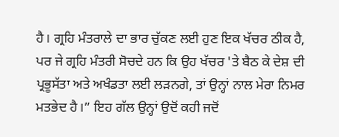ਹੈ। ਗ੍ਰਹਿ ਮੰਤਰਾਲੇ ਦਾ ਭਾਰ ਚੁੱਕਣ ਲਈ ਹੁਣ ਇਕ ਖੱਚਰ ਠੀਕ ਹੈ, ਪਰ ਜੇ ਗ੍ਰਹਿ ਮੰਤਰੀ ਸੋਚਦੇ ਹਨ ਕਿ ਉਹ ਖੱਚਰ 'ਤੇ ਬੈਠ ਕੇ ਦੇਸ਼ ਦੀ ਪ੍ਰਭੂਸੱਤਾ ਅਤੇ ਅਖੰਡਤਾ ਲਈ ਲੜਨਗੇ, ਤਾਂ ਉਨ੍ਹਾਂ ਨਾਲ ਮੇਰਾ ਨਿਮਰ ਮਤਭੇਦ ਹੈ।” ਇਹ ਗੱਲ ਉਨ੍ਹਾਂ ਉਦੋਂ ਕਹੀ ਜਦੋਂ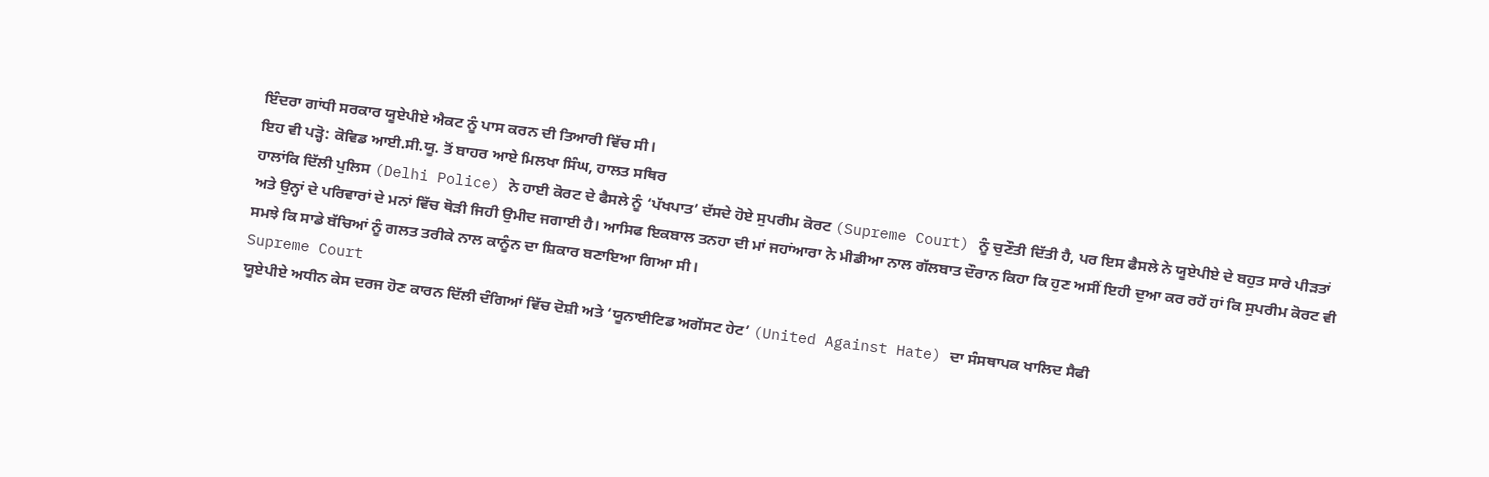ਇੰਦਰਾ ਗਾਂਧੀ ਸਰਕਾਰ ਯੂਏਪੀਏ ਐਕਟ ਨੂੰ ਪਾਸ ਕਰਨ ਦੀ ਤਿਆਰੀ ਵਿੱਚ ਸੀ।
ਇਹ ਵੀ ਪੜ੍ਹੋ: ਕੋਵਿਡ ਆਈ.ਸੀ.ਯੂ. ਤੋਂ ਬਾਹਰ ਆਏ ਮਿਲਖਾ ਸਿੰਘ, ਹਾਲਤ ਸਥਿਰ
ਹਾਲਾਂਕਿ ਦਿੱਲੀ ਪੁਲਿਸ (Delhi Police) ਨੇ ਹਾਈ ਕੋਰਟ ਦੇ ਫੈਸਲੇ ਨੂੰ ‘ਪੱਖਪਾਤ’ ਦੱਸਦੇ ਹੋਏ ਸੁਪਰੀਮ ਕੋਰਟ (Supreme Court) ਨੂੰ ਚੁਣੌਤੀ ਦਿੱਤੀ ਹੈ, ਪਰ ਇਸ ਫੈਸਲੇ ਨੇ ਯੂਏਪੀਏ ਦੇ ਬਹੁਤ ਸਾਰੇ ਪੀੜਤਾਂ ਅਤੇ ਉਨ੍ਹਾਂ ਦੇ ਪਰਿਵਾਰਾਂ ਦੇ ਮਨਾਂ ਵਿੱਚ ਥੋੜੀ ਜਿਹੀ ਉਮੀਦ ਜਗਾਈ ਹੈ। ਆਸਿਫ ਇਕਬਾਲ ਤਨਹਾ ਦੀ ਮਾਂ ਜਹਾਂਆਰਾ ਨੇ ਮੀਡੀਆ ਨਾਲ ਗੱਲਬਾਤ ਦੌਰਾਨ ਕਿਹਾ ਕਿ ਹੁਣ ਅਸੀਂ ਇਹੀ ਦੁਆ ਕਰ ਰਹੇਂ ਹਾਂ ਕਿ ਸੁਪਰੀਮ ਕੋਰਟ ਵੀ ਸਮਝੇ ਕਿ ਸਾਡੇ ਬੱਚਿਆਂ ਨੂੰ ਗਲਤ ਤਰੀਕੇ ਨਾਲ ਕਾਨੂੰਨ ਦਾ ਸ਼ਿਕਾਰ ਬਣਾਇਆ ਗਿਆ ਸੀ।
Supreme Court
ਯੂਏਪੀਏ ਅਧੀਨ ਕੇਸ ਦਰਜ ਹੋਣ ਕਾਰਨ ਦਿੱਲੀ ਦੰਗਿਆਂ ਵਿੱਚ ਦੋਸ਼ੀ ਅਤੇ ‘ਯੂਨਾਈਟਿਡ ਅਗੇਂਸਟ ਹੇਟ’ (United Against Hate) ਦਾ ਸੰਸਥਾਪਕ ਖਾਲਿਦ ਸੈਫੀ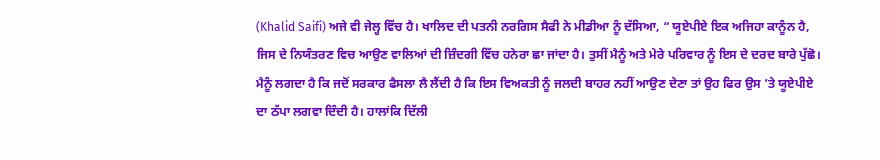(Khalid Saifi) ਅਜੇ ਵੀ ਜੇਲ੍ਹ ਵਿੱਚ ਹੈ। ਖਾਲਿਦ ਦੀ ਪਤਨੀ ਨਰਗਿਸ ਸੈਫੀ ਨੇ ਮੀਡੀਆ ਨੂੰ ਦੱਸਿਆ, “ ਯੂਏਪੀਏ ਇਕ ਅਜਿਹਾ ਕਾਨੂੰਨ ਹੈ, ਜਿਸ ਦੇ ਨਿਯੰਤਰਣ ਵਿਚ ਆਉਣ ਵਾਲਿਆਂ ਦੀ ਜ਼ਿੰਦਗੀ ਵਿੱਚ ਹਨੇਰਾ ਛਾ ਜਾਂਦਾ ਹੈ। ਤੁਸੀਂ ਮੈਨੂੰ ਅਤੇ ਮੇਰੇ ਪਰਿਵਾਰ ਨੂੰ ਇਸ ਦੇ ਦਰਦ ਬਾਰੇ ਪੁੱਛੋ। ਮੈਨੂੰ ਲਗਦਾ ਹੈ ਕਿ ਜਦੋਂ ਸਰਕਾਰ ਫੈਸਲਾ ਲੈ ਲੈਂਦੀ ਹੈ ਕਿ ਇਸ ਵਿਅਕਤੀ ਨੂੰ ਜਲਦੀ ਬਾਹਰ ਨਹੀਂ ਆਉਣ ਦੇਣਾ ਤਾਂ ਉਹ ਫਿਰ ਉਸ ’ਤੇ ਯੂਏਪੀਏ ਦਾ ਠੱਪਾ ਲਗਵਾ ਦਿੰਦੀ ਹੈ। ਹਾਲਾਂਕਿ ਦਿੱਲੀ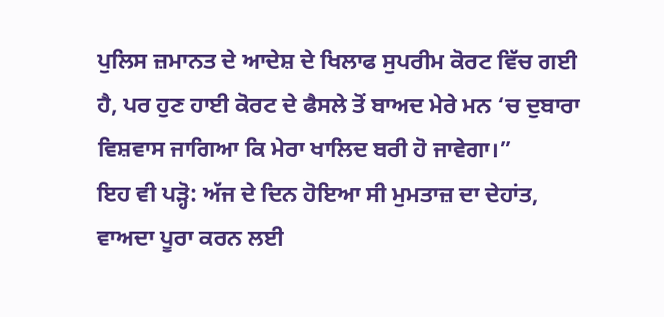ਪੁਲਿਸ ਜ਼ਮਾਨਤ ਦੇ ਆਦੇਸ਼ ਦੇ ਖਿਲਾਫ ਸੁਪਰੀਮ ਕੋਰਟ ਵਿੱਚ ਗਈ ਹੈ, ਪਰ ਹੁਣ ਹਾਈ ਕੋਰਟ ਦੇ ਫੈਸਲੇ ਤੋਂ ਬਾਅਦ ਮੇਰੇ ਮਨ ‘ਚ ਦੁਬਾਰਾ ਵਿਸ਼ਵਾਸ ਜਾਗਿਆ ਕਿ ਮੇਰਾ ਖਾਲਿਦ ਬਰੀ ਹੋ ਜਾਵੇਗਾ।”
ਇਹ ਵੀ ਪੜ੍ਹੋ: ਅੱਜ ਦੇ ਦਿਨ ਹੋਇਆ ਸੀ ਮੁਮਤਾਜ਼ ਦਾ ਦੇਹਾਂਤ, ਵਾਅਦਾ ਪੂਰਾ ਕਰਨ ਲਈ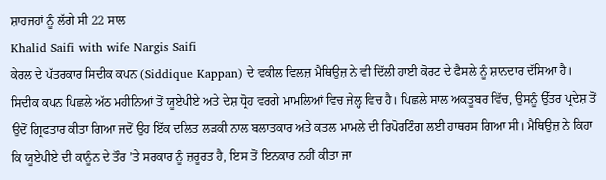ਸ਼ਾਹਜਹਾਂ ਨੂੰ ਲੱਗੇ ਸੀ 22 ਸਾਲ
Khalid Saifi with wife Nargis Saifi
ਕੇਰਲ ਦੇ ਪੱਤਰਕਾਰ ਸਿਦੀਕ ਕਪਨ (Siddique Kappan) ਦੇ ਵਕੀਲ ਵਿਲਜ਼ ਮੈਥਿਉਜ਼ ਨੇ ਵੀ ਦਿੱਲੀ ਹਾਈ ਕੋਰਟ ਦੇ ਫੈਸਲੇ ਨੂੰ ਸ਼ਾਨਦਾਰ ਦੱਸਿਆ ਹੈ। ਸਿਦੀਕ ਕਪਨ ਪਿਛਲੇ ਅੱਠ ਮਹੀਨਿਆਂ ਤੋਂ ਯੂਏਪੀਏ ਅਤੇ ਦੇਸ਼ ਧ੍ਰੋਹ ਵਰਗੇ ਮਾਮਲਿਆਂ ਵਿਚ ਜੇਲ੍ਹ ਵਿਚ ਹੈ। ਪਿਛਲੇ ਸਾਲ ਅਕਤੂਬਰ ਵਿੱਚ, ਉਸਨੂੰ ਉੱਤਰ ਪ੍ਰਦੇਸ਼ ਤੋਂ ਉਦੋਂ ਗ੍ਰਿਫਤਾਰ ਕੀਤਾ ਗਿਆ ਜਦੋਂ ਉਹ ਇੱਕ ਦਲਿਤ ਲੜਕੀ ਨਾਲ ਬਲਾਤਕਾਰ ਅਤੇ ਕਤਲ ਮਾਮਲੇ ਦੀ ਰਿਪੋਰਟਿੰਗ ਲਈ ਹਾਥਰਸ ਗਿਆ ਸੀ। ਮੈਥਿਉਜ਼ ਨੇ ਕਿਹਾ ਕਿ ਯੂਏਪੀਏ ਦੀ ਕਾਨੂੰਨ ਦੇ ਤੌਰ ’ਤੇ ਸਰਕਾਰ ਨੂੰ ਜ਼ਰੂਰਤ ਹੈ, ਇਸ ਤੋਂ ਇਨਕਾਰ ਨਹੀਂ ਕੀਤਾ ਜਾ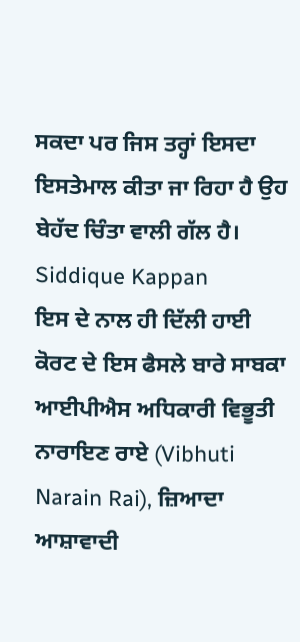ਸਕਦਾ ਪਰ ਜਿਸ ਤਰ੍ਹਾਂ ਇਸਦਾ ਇਸਤੇਮਾਲ ਕੀਤਾ ਜਾ ਰਿਹਾ ਹੈ ਉਹ ਬੇਹੱਦ ਚਿੰਤਾ ਵਾਲੀ ਗੱਲ ਹੈ।
Siddique Kappan
ਇਸ ਦੇ ਨਾਲ ਹੀ ਦਿੱਲੀ ਹਾਈ ਕੋਰਟ ਦੇ ਇਸ ਫੈਸਲੇ ਬਾਰੇ ਸਾਬਕਾ ਆਈਪੀਐਸ ਅਧਿਕਾਰੀ ਵਿਭੂਤੀ ਨਾਰਾਇਣ ਰਾਏ (Vibhuti Narain Rai), ਜ਼ਿਆਦਾ ਆਸ਼ਾਵਾਦੀ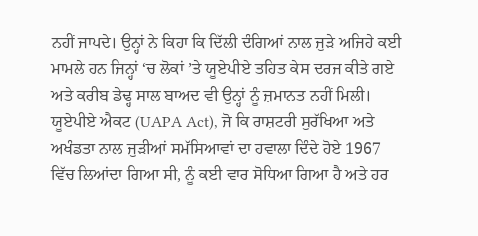ਨਹੀਂ ਜਾਪਦੇ। ਉਨ੍ਹਾਂ ਨੇ ਕਿਹਾ ਕਿ ਦਿੱਲੀ ਦੰਗਿਆਂ ਨਾਲ ਜੁੜੇ ਅਜਿਹੇ ਕਈ ਮਾਮਲੇ ਹਨ ਜਿਨ੍ਹਾਂ ‘ਚ ਲੋਕਾਂ ’ਤੇ ਯੂਏਪੀਏ ਤਹਿਤ ਕੇਸ ਦਰਜ ਕੀਤੇ ਗਏ ਅਤੇ ਕਰੀਬ ਡੇਢ੍ਹ ਸਾਲ ਬਾਅਦ ਵੀ ਉਨ੍ਹਾਂ ਨੂੰ ਜ਼ਮਾਨਤ ਨਹੀਂ ਮਿਲੀ। ਯੂਏਪੀਏ ਐਕਟ (UAPA Act), ਜੋ ਕਿ ਰਾਸ਼ਟਰੀ ਸੁਰੱਖਿਆ ਅਤੇ ਅਖੰਡਤਾ ਨਾਲ ਜੁੜੀਆਂ ਸਮੱਸਿਆਵਾਂ ਦਾ ਹਵਾਲਾ ਦਿੰਦੇ ਹੋਏ 1967 ਵਿੱਚ ਲਿਆਂਦਾ ਗਿਆ ਸੀ, ਨੂੰ ਕਈ ਵਾਰ ਸੋਧਿਆ ਗਿਆ ਹੈ ਅਤੇ ਹਰ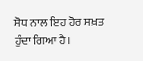ਸੋਧ ਨਾਲ ਇਹ ਹੋਰ ਸਖ਼ਤ ਹੁੰਦਾ ਗਿਆ ਹੈ।